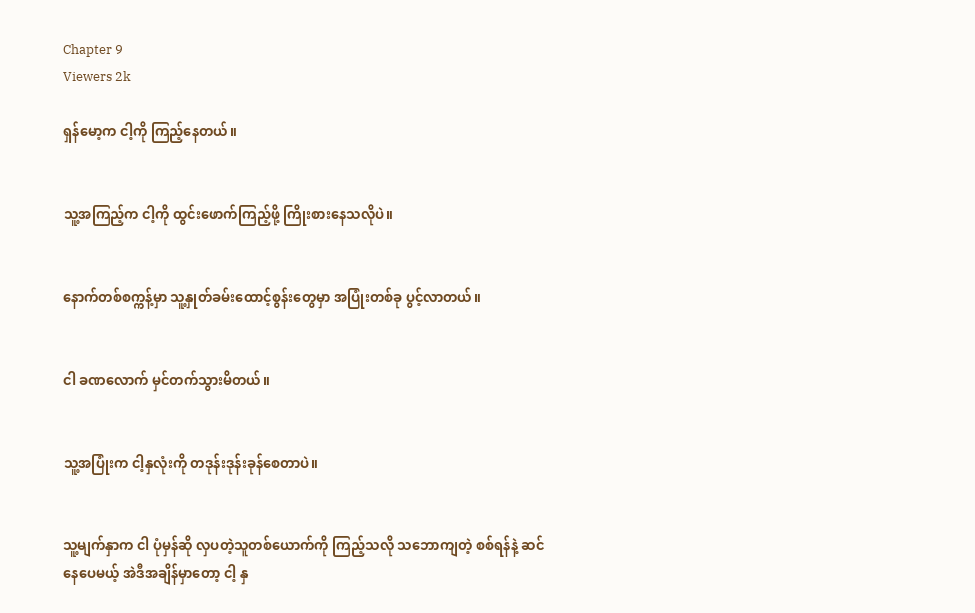Chapter 9
Viewers 2k

ရှန်မော့က ငါ့ကို ကြည့်နေတယ်။


သူ့အကြည့်က ငါ့ကို ထွင်းဖောက်ကြည့်ဖို့ ကြိုးစားနေသလိုပဲ။


နောက်တစ်စက္ကန့်မှာ သူ့နှုတ်ခမ်းထောင့်စွန်းတွေမှာ အပြုံးတစ်ခု ပွင့်လာတယ်။


ငါ ခဏလောက် မှင်တက်သွားမိတယ်။


သူ့အပြုံးက ငါ့နှလုံးကို တဒုန်းဒုန်းခုန်စေတာပဲ။


သူ့မျက်နှာက ငါ ပုံမှန်ဆို လှပတဲ့သူတစ်ယောက်ကို ကြည့်သလို သဘောကျတဲ့ စစ်ရန်နဲ့ ဆင်နေပေမယ့် အဲဒီအချိန်မှာတော့ ငါ့ နှ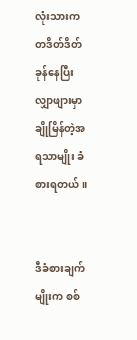လုံးသားက တဒိတ်ဒိတ်ခုန်နေပြီး လျှာဖျားမှာ ချိုမြိန်တဲ့အရသာမျိုး ခံစားရတယ်။


ဒီခံစားချက်မျိုးက စစ်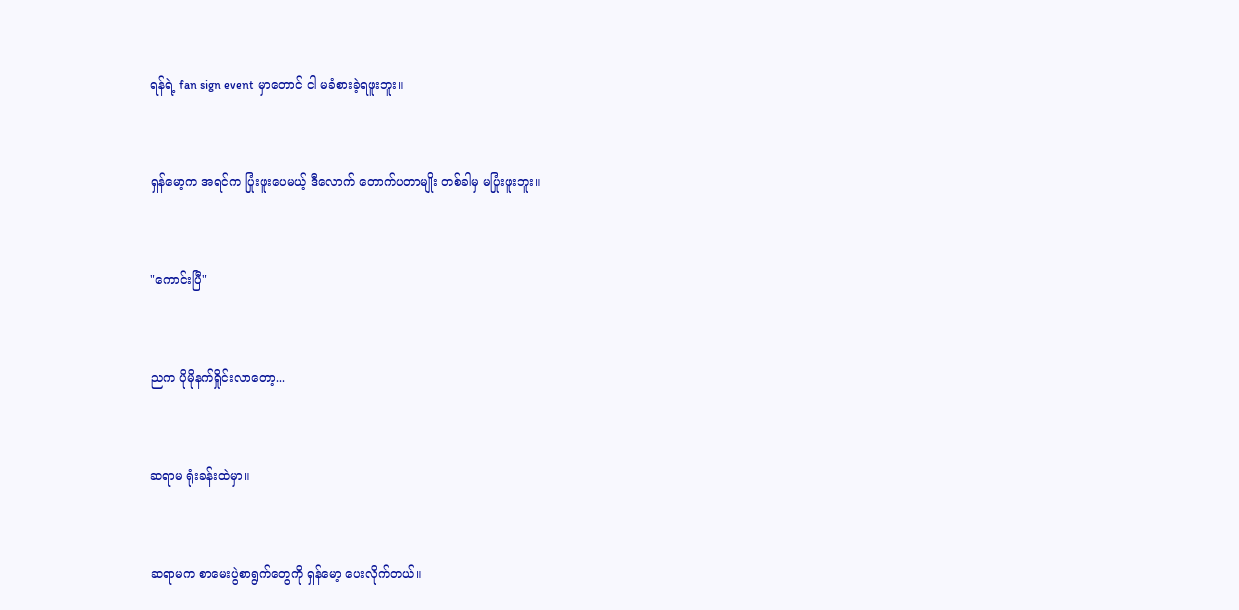ရန်ရဲ့ fan sign event မှာတောင် ငါ မခံစားခဲ့ရဖူးဘူး။


ရှန်မော့က အရင်က ပြုံးဖူးပေမယ့် ဒီလောက် တောက်ပတာမျိုး တစ်ခါမှ မပြုံးဖူးဘူး။


"ကောင်းပြီ"


ညက ပိုမိုနက်ရှိုင်းလာတော့...


ဆရာမ ရုံးခန်းထဲမှာ။


ဆရာမက စာမေးပွဲစာရွက်တွေကို ရှန်မော့ ပေးလိုက်တယ်။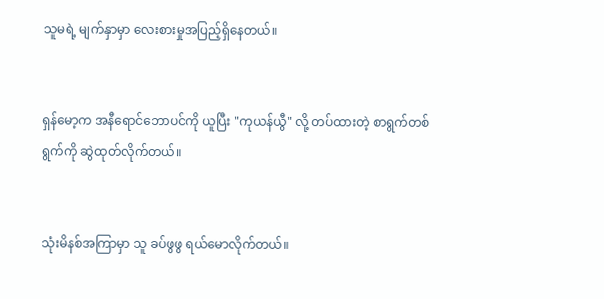သူမရဲ့ မျက်နှာမှာ လေးစားမှုအပြည့်ရှိနေတယ်။


ရှန်မော့က အနီရောင်ဘောပင်ကို ယူပြီး "ကုယန်ယွီ" လို့ တပ်ထားတဲ့ စာရွက်တစ်ရွက်ကို ဆွဲထုတ်လိုက်တယ်။


သုံးမိနစ်အကြာမှာ သူ ခပ်ဖွဖွ ရယ်မောလိုက်တယ်။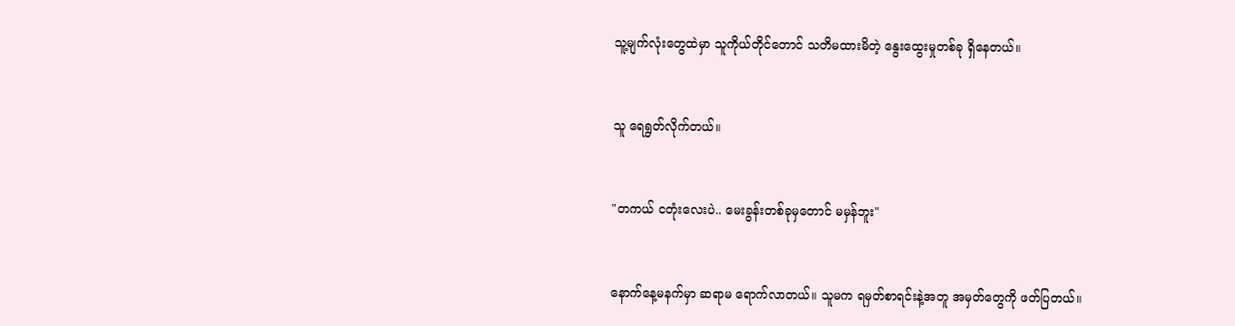သူ့မျက်လုံးတွေထဲမှာ သူကိုယ်တိုင်တောင် သတိမထားမိတဲ့ နွေးထွေးမှုတစ်ခု ရှိနေတယ်။


သူ ရေရွတ်လိုက်တယ်။


"တကယ် ငတုံးလေးပဲ.. မေးခွန်းတစ်ခုမှတောင် မမှန်ဘူး"


နောက်နေ့မနက်မှာ ဆရာမ ရောက်လာတယ်။ သူမက ရမှတ်စာရင်းနဲ့အတူ အမှတ်တွေကို ဖတ်ပြတယ်။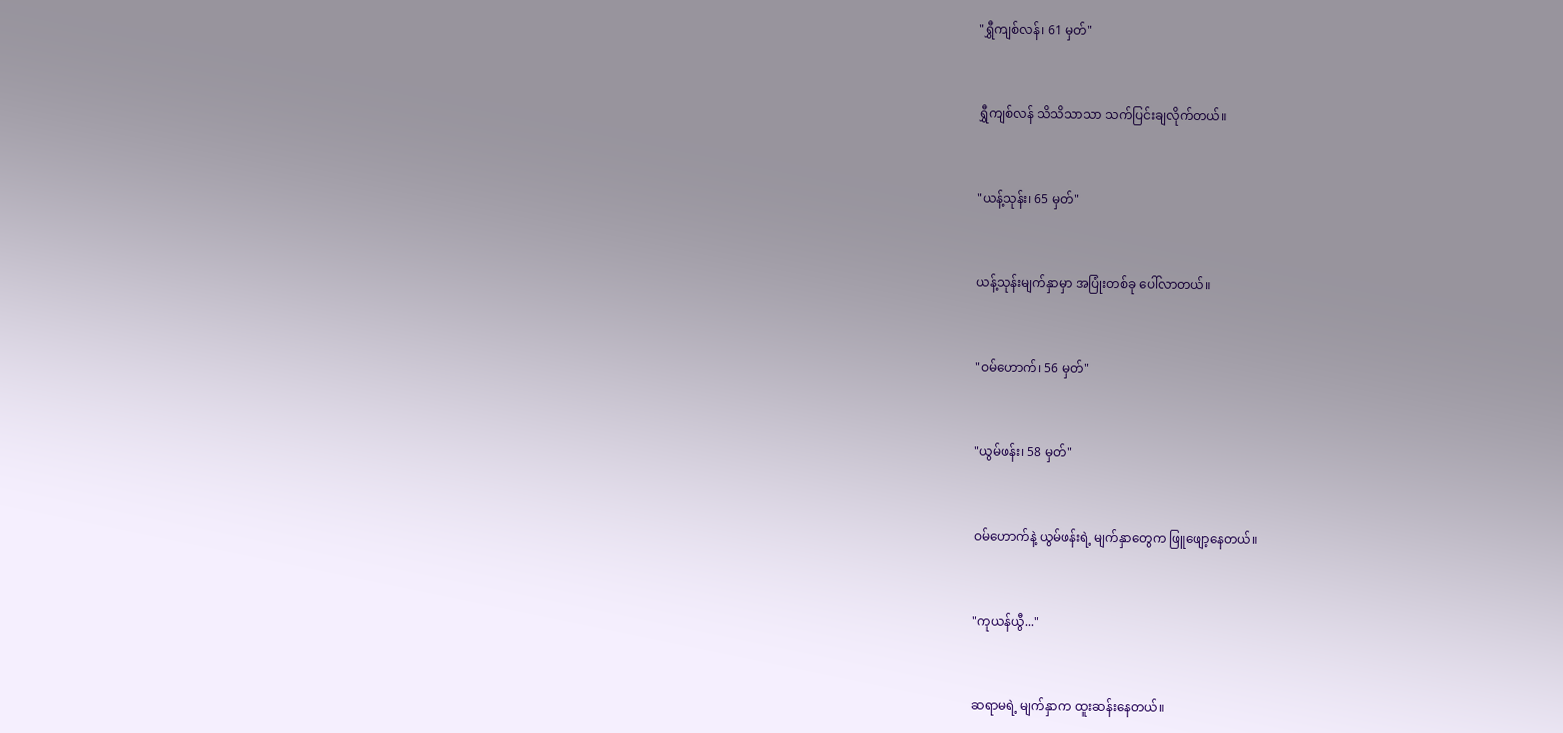"ရွှီကျစ်လန်၊ 61 မှတ်"


ရွှီကျစ်လန် သိသိသာသာ သက်ပြင်းချလိုက်တယ်။


"ယန့်သုန်း၊ 65 မှတ်"


ယန့်သုန်းမျက်နှာမှာ အပြုံးတစ်ခု ပေါ်လာတယ်။


"ဝမ်ဟောက်၊ 56 မှတ်"


"ယွမ်ဖန်း၊ 58 မှတ်"


ဝမ်ဟောက်နဲ့ ယွမ်ဖန်းရဲ့ မျက်နှာတွေက ဖြူဖျော့နေတယ်။


"ကုယန်ယွီ..."


ဆရာမရဲ့ မျက်နှာက ထူးဆန်းနေတယ်။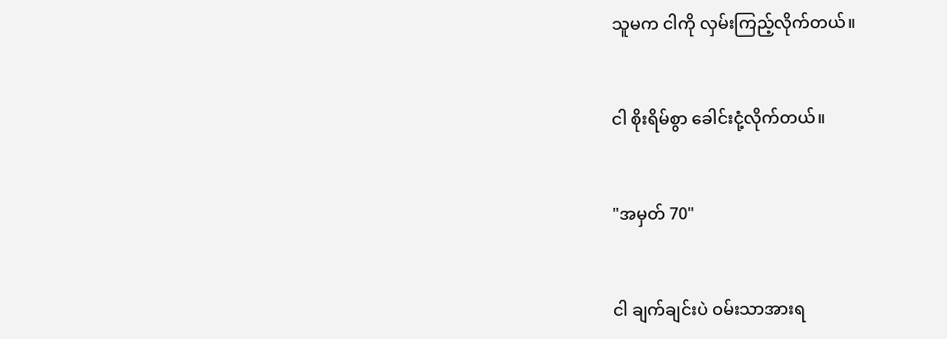သူမက ငါကို လှမ်းကြည့်လိုက်တယ်။


ငါ စိုးရိမ်စွာ ခေါင်းငုံ့လိုက်တယ်။


"အမှတ် 70"


ငါ ချက်ချင်းပဲ ဝမ်းသာအားရ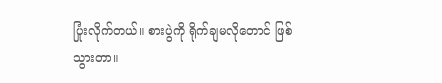ပြုံးလိုက်တယ်။ စားပွဲကို ရိုက်ချမလိုတောင် ဖြစ်သွားတာ။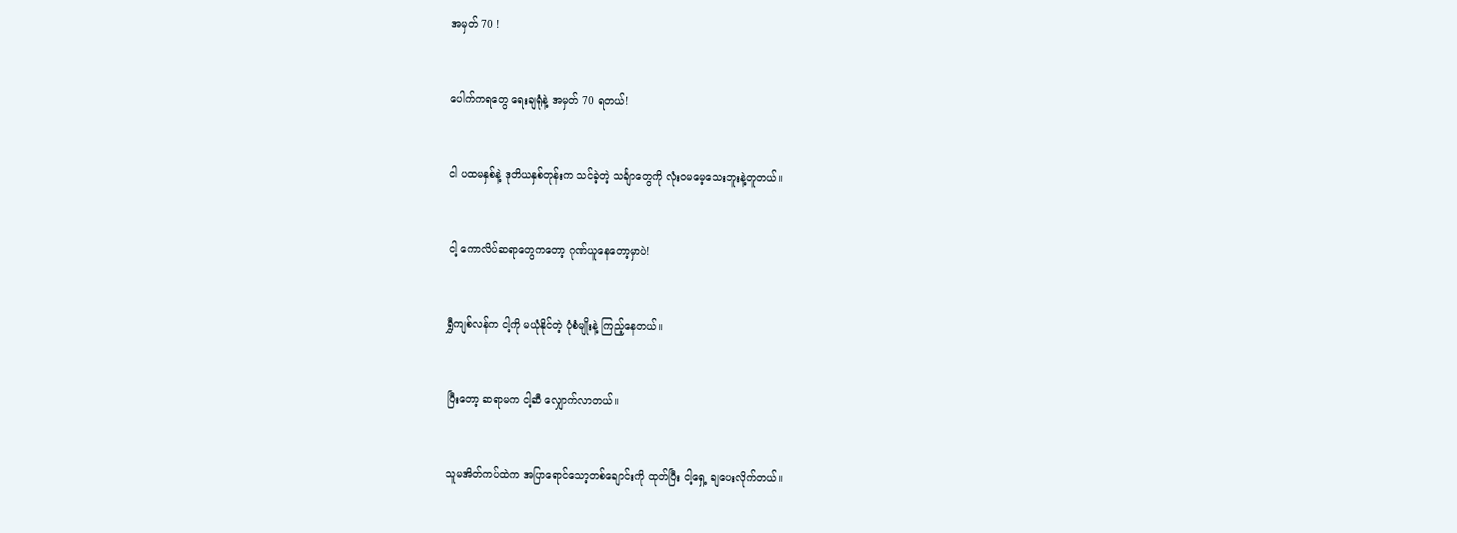အမှတ် 70 !


ပေါက်ကရတွေ ရေးချရုံနဲ့ အမှတ် 70 ရတယ်!


ငါ ပထမနှစ်နဲ့ ဒုတိယနှစ်တုန်းက သင်ခဲ့တဲ့ သင်္ချာတွေကို လုံးဝမမေ့သေးဘူးနဲ့တူတယ်။


ငါ့ ကောလိပ်ဆရာတွေကတော့ ဂုဏ်ယူနေတော့မှာပဲ!


ရွှီကျစ်လန်က ငါ့ကို မယုံနိုင်တဲ့ ပုံစံမျိုးနဲ့ ကြည့်နေတယ်။


ပြီးတော့ ဆရာမက ငါ့ဆီ လျှောက်လာတယ်။


သူမအိတ်ကပ်ထဲက အပြာရောင်သော့တစ်ချောင်းကို ထုတ်ပြီး ငါ့ရှေ့ ချပေးလိုက်တယ်။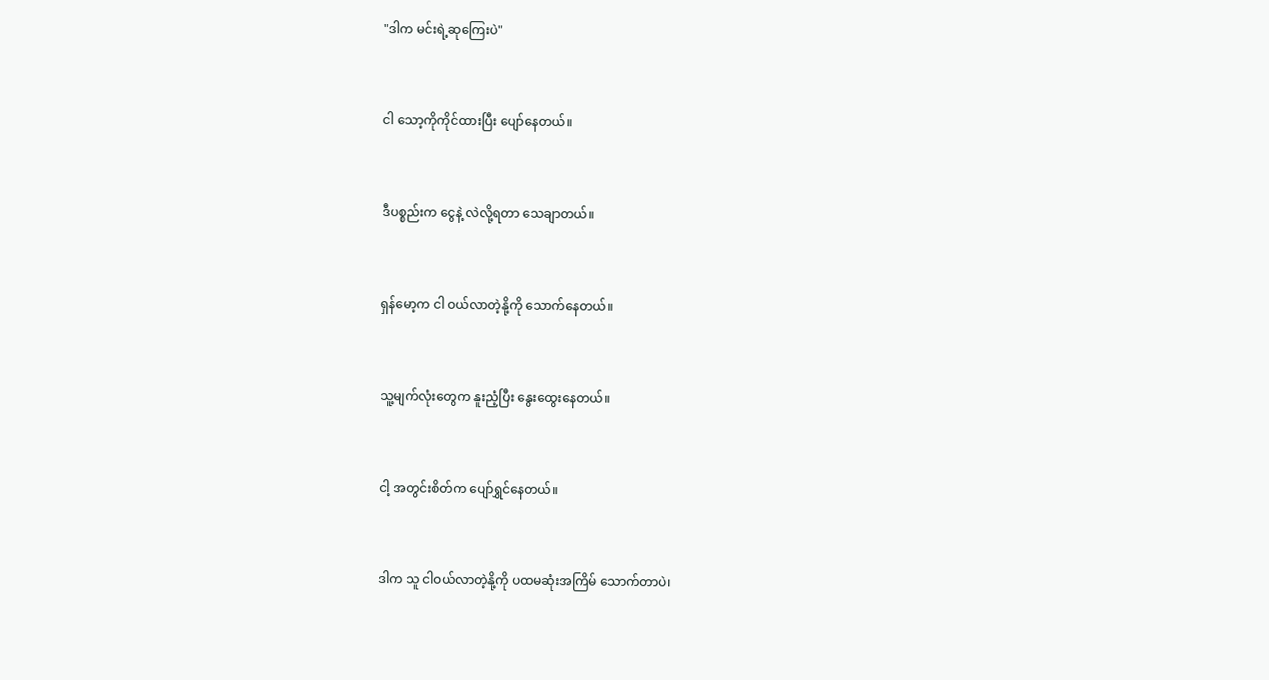"ဒါက မင်းရဲ့ဆုကြေးပဲ"


ငါ သော့ကိုကိုင်ထားပြီး ပျော်နေတယ်။


ဒီပစ္စည်းက ငွေနဲ့ လဲလို့ရတာ သေချာတယ်။


ရှန်မော့က ငါ ဝယ်လာတဲ့နို့ကို သောက်နေတယ်။


သူ့မျက်လုံးတွေက နူးညံ့ပြီး နွေးထွေးနေတယ်။


ငါ့ အတွင်းစိတ်က ပျော်ရွှင်နေတယ်။


ဒါက သူ ငါဝယ်လာတဲ့နို့ကို ပထမဆုံးအကြိမ် သောက်တာပဲ၊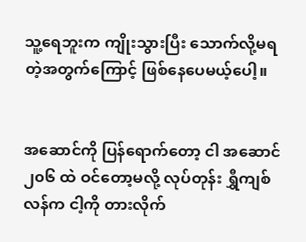သူ့ရေဘူးက ကျိုးသွားပြီး သောက်လို့မရတဲ့အတွက်ကြောင့် ဖြစ်နေပေမယ့်ပေါ့။


အဆောင်ကို ပြန်ရောက်တော့ ငါ အဆောင် ၂၀၆ ထဲ ဝင်တော့မလို့ လုပ်တုန်း ရွှီကျစ်လန်က ငါ့ကို တားလိုက်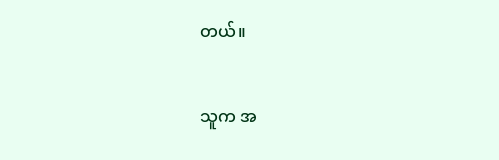တယ်။


သူက အ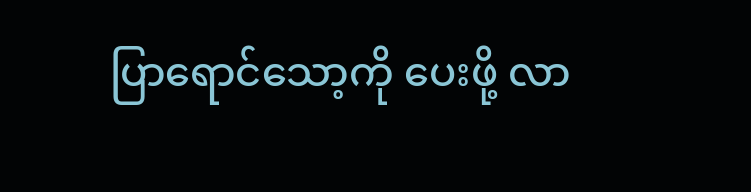ပြာရောင်သော့ကို ပေးဖို့ လာ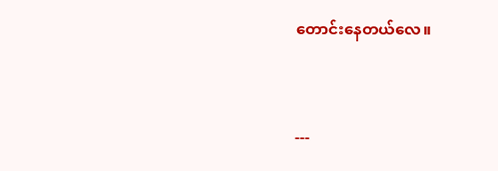တောင်းနေတယ်လေ။


---